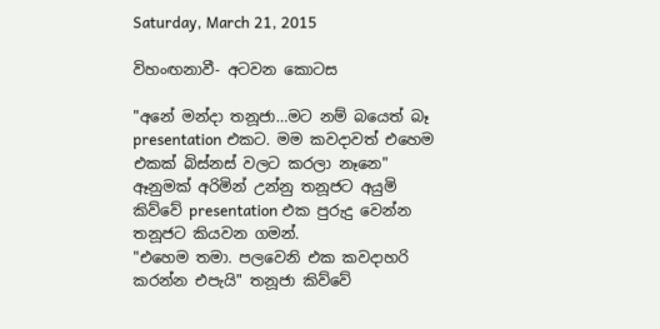Saturday, March 21, 2015

විහංඟනාවී- අටවන කොටස

"අනේ මන්දා තනූජා...මට නම් බයෙත් බෑ presentation එකට. මම කවදාවත් එහෙම එකක් බිස්නස් වලට කරලා නෑනෙ"
ඈනුමක් අරිමින් උන්නු තනූජට අයුමි කිව්වේ presentation එක පුරුදු වෙන්න තනූජට කියවන ගමන්.
"එහෙම තමා. පලවෙනි එක කවදාහරි කරන්න එපැයි" තනූජා කිව්වේ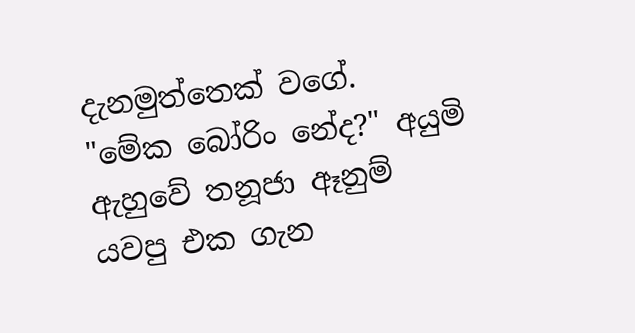දැනමුත්තෙක් වගේ.
"මේක බෝරිං නේද?" අයුමි ඇහුවේ තනූජා ඈනුම් යවපු එක ගැන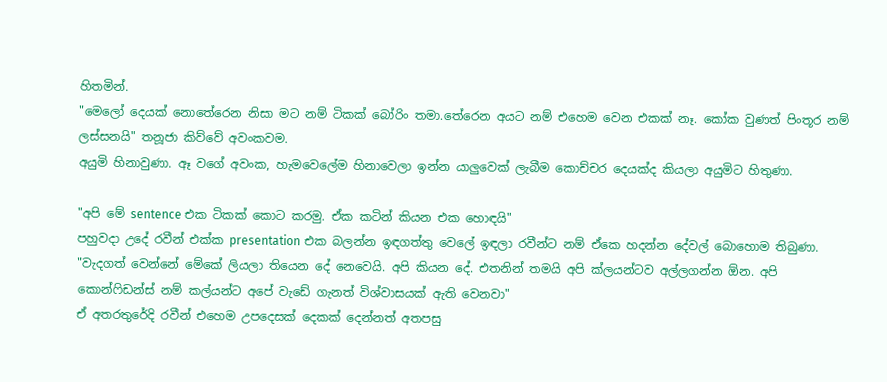හිතමින්.
"මෙලෝ දෙයක් නොතේරෙන නිසා මට නම් ටිකක් බෝරිං තමා.තේරෙන අයට නම් එහෙම වෙන එකක් නෑ. කෝක වුණත් පිංතූර නම් ලස්සනයි" තනූජා කිව්වේ අවංකවම.
අයුමි හිනාවුණා. ඈ වගේ අවංක, හැමවෙලේම හිනාවෙලා ඉන්න යාලුවෙක් ලැබීම කොච්චර දෙයක්ද කියලා අයුමිට හිතුණා.

"අපි මේ sentence එක ටිකක් කොට කරමු. ඒක කටින් කියන එක හොඳයි"
පහුවදා උදේ රවීන් එක්ක presentation එක බලන්න ඉඳගත්තු වෙලේ ඉඳලා රවීන්ට නම් ඒකෙ හදන්න දේවල් බොහොම තිබුණා.
"වැදගත් වෙන්නේ මේකේ ලියලා තියෙන දේ නෙවෙයි. අපි කියන දේ. එතනින් තමයි අපි ක්ලයන්ටව අල්ලගන්න ඕන. අපි කොන්ෆිඩන්ස් නම් කල්යන්ට අපේ වැඩේ ගැනත් විශ්වාසයක් ඇති වෙනවා"
ඒ අතරතුරේදි රවීන් එහෙම උපදෙසක් දෙකක් දෙන්නත් අතපසු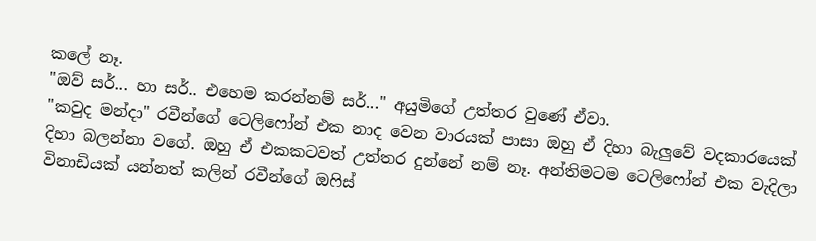කලේ නෑ.
"ඔව් සර්... හා සර්.. එහෙම කරන්නම් සර්..." අයුමිගේ උත්තර වුණේ ඒවා.
"කවුද මන්දා" රවීන්ගේ ටෙලිෆෝන් එක නාද වෙන වාරයක් පාසා ඔහු ඒ දිහා බැලුවේ වදකාරයෙක් දිහා බලන්නා වගේ. ඔහු ඒ එකකටවත් උත්තර දුන්නේ නම් නෑ. අන්තිමටම ටෙලිෆෝන් එක වැදිලා විනාඩියක් යන්නත් කලින් රවීන්ගේ ඔෆිස්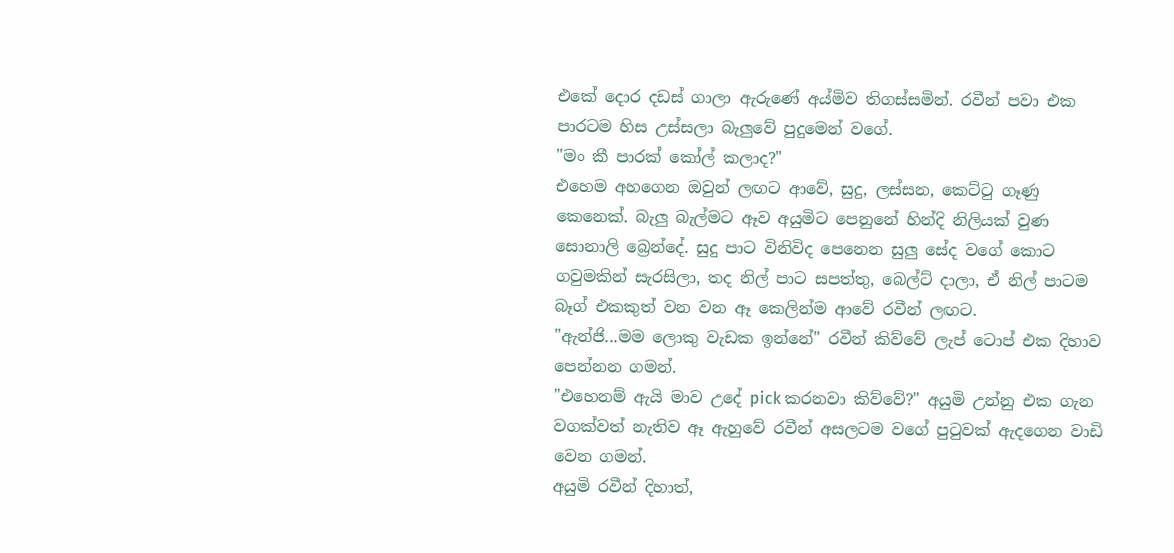එකේ දොර දඩස් ගාලා ඇරුණේ අය්මිව තිගස්සමින්. රවීන් පවා එක පාරටම හිස උස්සලා බැලුවේ පුදුමෙන් වගේ.
"මං කී පාරක් කෝල් කලාද?"
එහෙම අහගෙන ඔවුන් ලඟට ආවේ, සුදු, ලස්සන, කෙට්ටු ගෑණු කෙනෙක්. බැලු බැල්මට ඈව අයුමිට පෙනුනේ හින්දි නිලියක් වුණ සොනාලි බ්‍රෙන්දේ. සුදු පාට විනිවිද පෙනෙන සුලු සේද වගේ කොට ගවුමකින් සැරසිලා, තද නිල් පාට සපත්තු, බෙල්ට් දාලා, ඒ නිල් පාටම බෑග් එකකුත් වන වන ඈ කෙලින්ම ආවේ රවීන් ලඟට.
"ඇන්ජි...මම ලොකු වැඩක ඉන්නේ" රවීන් කිව්වේ ලැප් ටොප් එක දිහාව පෙන්නන ගමන්.
"එහෙනම් ඇයි මාව උදේ pick කරනවා කිව්වේ?" අයුමි උන්නු එක ගැන වගක්වත් නැතිව ඈ ඇහුවේ රවීන් අසලටම වගේ පුටුවක් ඇදගෙන වාඩි වෙන ගමන්.
අයුමි රවීන් දිහාත්,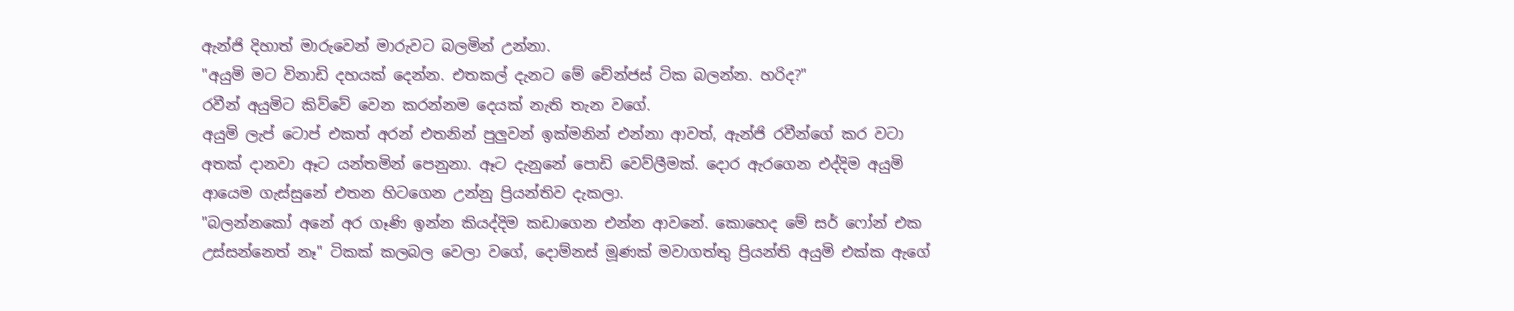ඇන්ජි දිහාත් මාරුවෙන් මාරුවට බලමින් උන්නා.
"අයුමි මට විනාඩි දහයක් දෙන්න. එතකල් දැනට මේ චේන්ජස් ටික බලන්න. හරිද?"
රවීන් අයුමිට කිව්වේ වෙන කරන්නම දෙයක් නැති තැන වගේ.
අයුමි ලැප් ටොප් එකත් අරන් එතනින් පුලුවන් ඉක්මනින් එන්නා ආවත්, ඇන්ජි රවීන්ගේ කර වටා අතක් දානවා ඈට යන්තමින් පෙනුනා. ඈට දැනුනේ පොඩි වෙව්ලීමක්. දොර ඇරගෙන එද්දිම අයුමි ආයෙම ගැස්සුනේ එතන හිටගෙන උන්නු ප්‍රියන්තිව දැකලා.
"බලන්නකෝ අනේ අර ගෑණි ඉන්න කියද්දිම කඩාගෙන එන්න ආවනේ. කොහෙද මේ සර් ෆෝන් එක උස්සන්නෙත් නෑ" ටිකක් කලබල වෙලා වගේ, දොම්නස් මූණක් මවාගත්තු ප්‍රියන්ති අයුමි එක්ක ඇගේ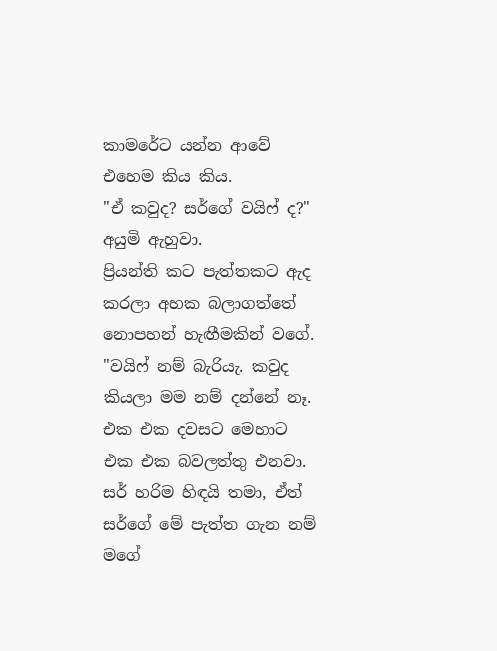කාමරේට යන්න ආවේ එහෙම කිය කිය.
"ඒ කවුද? සර්ගේ වයිෆ් ද?" අයුමි ඇහුවා.
ප්‍රියන්ති කට පැත්තකට ඇද කරලා අහක බලාගත්තේ නොපහන් හැඟීමකින් වගේ.
"වයිෆ් නම් බැරියැ. කවුද කියලා මම නම් දන්නේ නෑ. එක එක දවසට මෙහාට එක එක බවලත්තු එනවා. සර් හරිම හිඳයි තමා, ඒත් සර්ගේ මේ පැත්ත ගැන නම් මගේ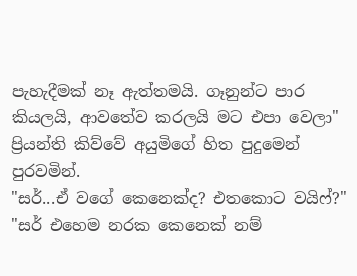පැහැදීමක් නෑ ඇත්තමයි. ගෑනුන්ට පාර කියලයි, ආවතේව කරලයි මට එපා වෙලා" ප්‍රියන්ති කිව්වේ අයුමිගේ හිත පුදුමෙන් පුරවමින්.
"සර්...ඒ වගේ කෙනෙක්ද? එතකොට වයිෆ්?"
"සර් එහෙම නරක කෙනෙක් නම්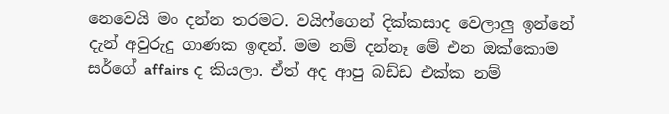නෙවෙයි මං දන්න තරමට. වයිෆ්ගෙන් දික්කසාද වෙලාලු ඉන්නේ දැන් අවුරුදු ගාණක ඉඳන්. මම නම් දන්නෑ මේ එන ඔක්කොම සර්ගේ affairs ද කියලා. ඒත් අද ආපු බඩ්ඩ එක්ක නම්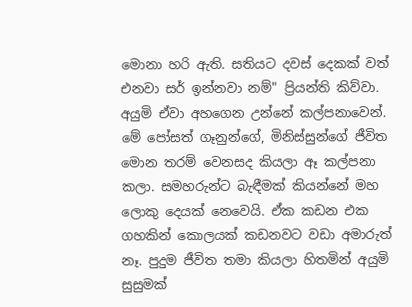මොනා හරි ඇති. සතියට දවස් දෙකක් වත් එනවා සර් ඉන්නවා නම්" ප්‍රියන්ති කිව්වා.
අයුමි ඒවා අහගෙන උන්නේ කල්පනාවෙන්. මේ පෝසත් ගෑනුන්ගේ, මිනිස්සුන්ගේ ජීවිත මොන තරම් වෙනසද කියලා ඈ කල්පනා කලා. සමහරුන්ට බැඳීමක් කියන්නේ මහ ලොකු දෙයක් නෙවෙයි. ඒක කඩන එක ගහකින් කොලයක් කඩනවට වඩා අමාරුත් නෑ. පුදුම ජීවිත තමා කියලා හිතමින් අයුමි සුසුමක්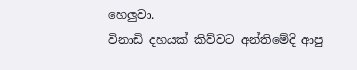හෙලුවා.
විනාඩි දහයක් කිව්වට අන්තිමේදි ආපු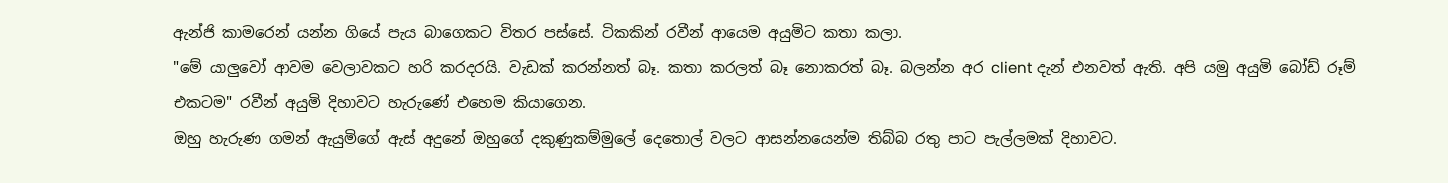ඇන්ජි කාමරෙන් යන්න ගියේ පැය බාගෙකට විතර පස්සේ. ටිකකින් රවීන් ආයෙම අයුමිට කතා කලා.
"මේ යාලුවෝ ආවම වෙලාවකට හරි කරදරයි. වැඩක් කරන්නත් බෑ. කතා කරලත් බෑ නොකරත් බෑ. බලන්න අර client දැන් එනවත් ඇති. අපි යමු අයුමි බෝඩ් රූම් එකටම" රවීන් අයුමි දිහාවට හැරුණේ එහෙම කියාගෙන.
ඔහු හැරුණ ගමන් ඇයුමිගේ ඇස් අදුනේ ඔහුගේ දකුණුකම්මුලේ දෙතොල් වලට ආසන්නයෙන්ම තිබ්බ රතු පාට පැල්ලමක් දිහාවට.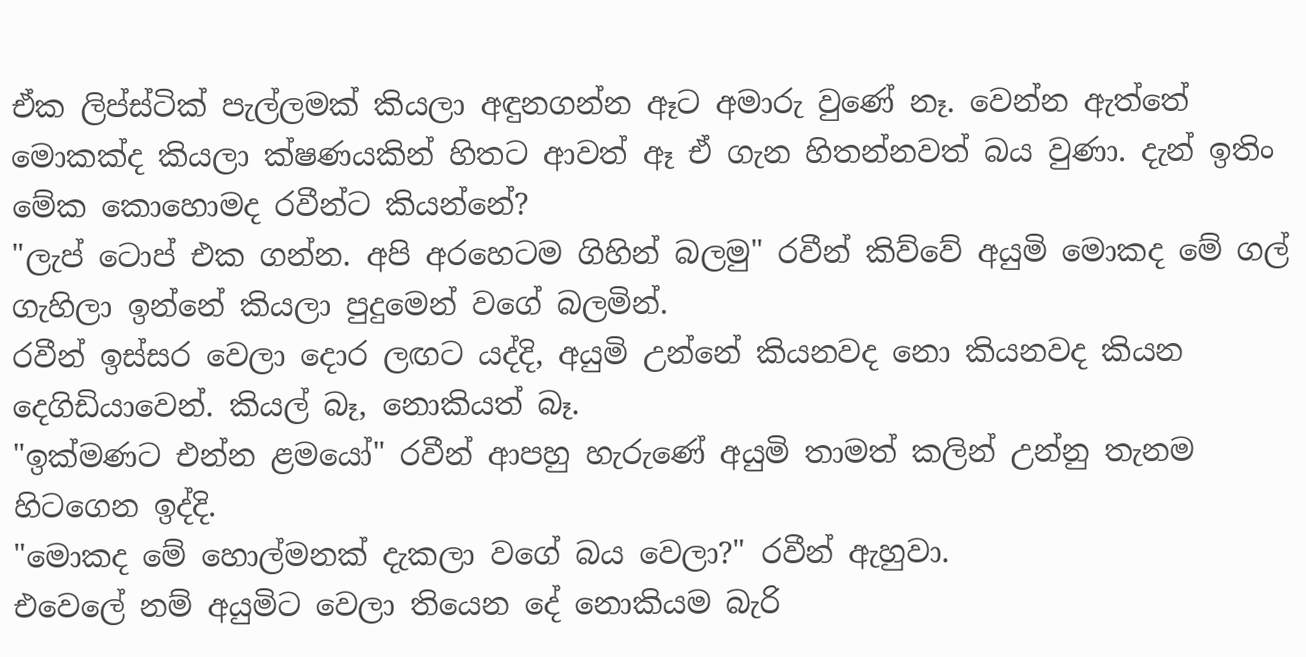ඒක ලිප්ස්ටික් පැල්ලමක් කියලා අඳුනගන්න ඈට අමාරු වුණේ නෑ. වෙන්න ඇත්තේ මොකක්ද කියලා ක්ෂණයකින් හිතට ආවත් ඈ ඒ ගැන හිතන්නවත් බය වුණා. දැන් ඉතිං මේක කොහොමද රවීන්ට කියන්නේ?
"ලැප් ටොප් එක ගන්න. අපි අරහෙටම ගිහින් බලමු" රවීන් කිව්වේ අයුමි මොකද මේ ගල් ගැහිලා ඉන්නේ කියලා පුදුමෙන් වගේ බලමින්.
රවීන් ඉස්සර වෙලා දොර ලඟට යද්දි, අයුමි උන්නේ කියනවද නො කියනවද කියන දෙගිඩියාවෙන්. කියල් බෑ, නොකියත් බෑ.
"ඉක්මණට එන්න ළමයෝ" රවීන් ආපහු හැරුණේ අයුමි තාමත් කලින් උන්නු තැනම හිටගෙන ඉද්දි.
"මොකද මේ හොල්මනක් දැකලා වගේ බය වෙලා?" රවීන් ඇහුවා.
එවෙලේ නම් අයුමිට වෙලා තියෙන දේ නොකියම බැරි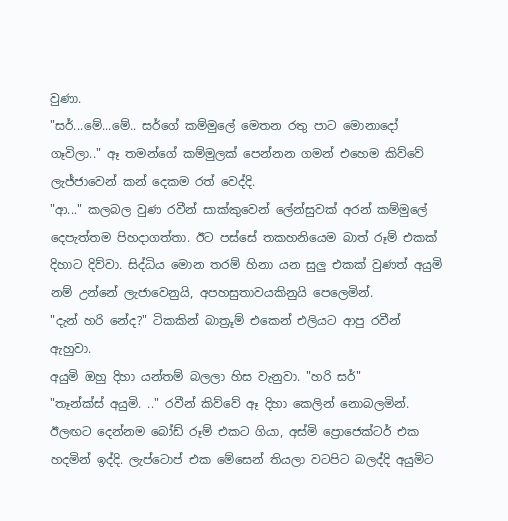වුණා.
"සර්...මේ...මේ.. සර්ගේ කම්මුලේ මෙතන රතු පාට මොනාදෝ ගෑවිලා.." ඈ තමන්ගේ කම්මුලක් පෙන්නන ගමන් එහෙම කිව්වේ ලැජ්ජාවෙන් කන් දෙකම රත් වෙද්දි.
"ආ..." කලබල වුණ රවීන් සාක්කුවෙන් ලේන්සුවක් අරන් කම්මුලේ දෙපැත්තම පිහදාගත්තා. ඊට පස්සේ තකහනියෙම බාත් රූම් එකක් දිහාට දිව්වා. සිද්ධිය මොන තරම් හිනා යන සුලු එකක් වුණත් අයුමි නම් උන්නේ ලැජාවෙනුයි, අපහසුතාවයකිනුයි පෙලෙමින්.
"දැන් හරි නේද?" ටිකකින් බාත්‍රූම් එකෙන් එලියට ආපු රවීන් ඇහුවා.
අයුමි ඔහු දිහා යන්තම් බලලා හිස වැනුවා. "හරි සර්"
"තෑන්ක්ස් අයුමි. .." රවීන් කිව්වේ ඈ දිහා කෙලින් නොබලමින්.
ඊලඟට දෙන්නම බෝඩ් රූම් එකට ගියා, අස්මි ප්‍රොජෙක්ටර් එක හදමින් ඉද්දි. ලැප්ටොප් එක මේසෙන් තියලා වටපිට බලද්දි අයුමිට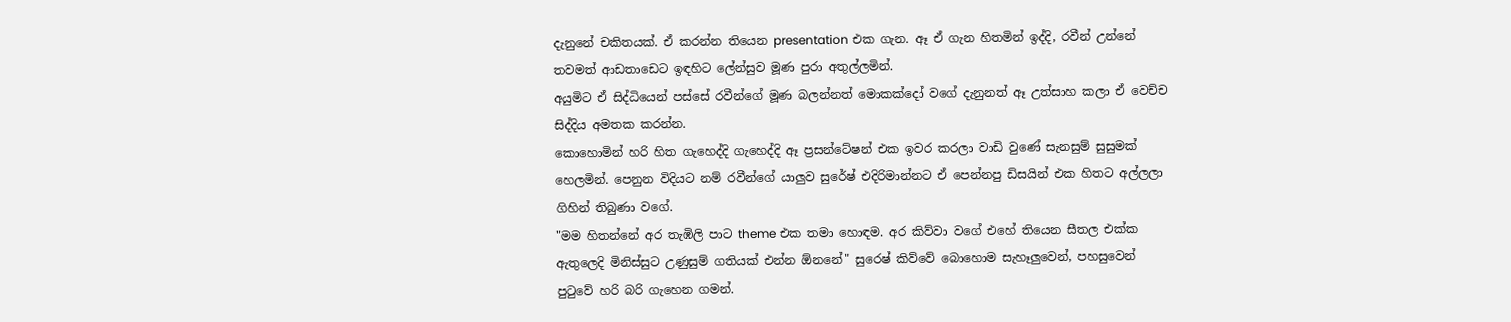දැනුනේ චකිතයක්. ඒ කරන්න තියෙන presentation එක ගැන. ඈ ඒ ගැන හිතමින් ඉද්දි, රවීන් උන්නේ තවමත් ආඩතාඩෙට ඉඳහිට ලේන්සුව මූණ පුරා අතුල්ලමින්.
අයුමිට ඒ සිද්ධියෙන් පස්සේ රවීන්ගේ මූණ බලන්නත් මොකක්දෝ වගේ දැනුනත් ඈ උත්සාහ කලා ඒ වෙච්ච සිද්දිය අමතක කරන්න.
කොහොමින් හරි හිත ගැහෙද්දි ගැහෙද්දි ඈ ප්‍රසන්ටේෂන් එක ඉවර කරලා වාඩි වුණේ සැනසුම් සුසුමක් හෙලමින්. පෙනුන විදියට නම් රවීන්ගේ යාලුව සුරේෂ් එදිරිමාන්නට ඒ පෙන්නපු ඩිසයින් එක හිතට අල්ලලා ගිහින් තිබුණා වගේ.
"මම හිතන්නේ අර තැඹිලි පාට theme එක තමා හොඳම. අර කිව්වා වගේ එහේ තියෙන සීතල එක්ක ඇතුලෙදි මිනිස්සුට උණුසුම් ගතියක් එන්න ඕනනේ" සුරෙෂ් කිව්වේ බොහොම සැහෑලුවෙන්, පහසුවෙන් පුටුවේ හරි බරි ගැහෙන ගමන්.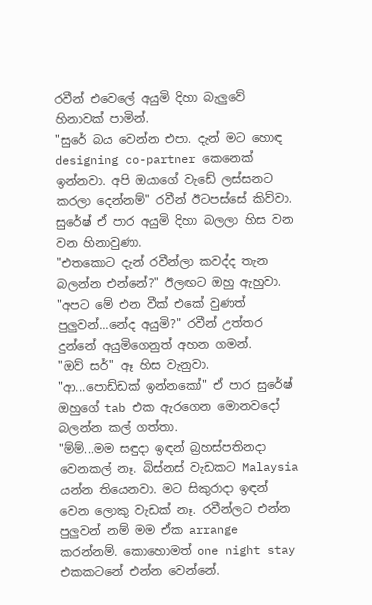රවීන් එවෙලේ අයුමි දිහා බැලුවේ හිනාවක් පාමින්.
"සුරේ බය වෙන්න එපා. දැන් මට හොඳ designing co-partner කෙනෙක් ඉන්නවා. අපි ඔයාගේ වැඩේ ලස්සනට කරලා දෙන්නම්" රවීන් ඊටපස්සේ කිව්වා.
සුරේෂ් ඒ පාර අයුමි දිහා බලලා හිස වන වන හිනාවුණා.
"එතකොට දැන් රවීන්ලා කවද්ද තැන බලන්න එන්නේ?" ඊලඟට ඔහු ඇහුවා.
"අපට මේ එන වීක් එකේ වුණත් පුලුවන්...නේද අයුමි?" රවීන් උත්තර දුන්නේ අයුමිගෙනුත් අහන ගමන්.
"ඔව් සර්" ඈ හිස වැනුවා.
"ආ...පොඩ්ඩක් ඉන්නකෝ" ඒ පාර සුරේෂ් ඔහුගේ tab එක ඇරගෙන මොනවදෝ බලන්න කල් ගත්තා.
"ම්ම්...මම සඳුදා ඉඳන් බ්‍රහස්පතිනදා වෙනකල් නෑ. බිස්නස් වැඩකට Malaysia යන්න තියෙනවා. මට සිකුරාදා ඉඳන් වෙන ලොකු වැඩක් නෑ. රවීන්ලට එන්න පුලුවන් නම් මම ඒක arrange කරන්නම්. කොහොමත් one night stay එකකටනේ එන්න වෙන්නේ.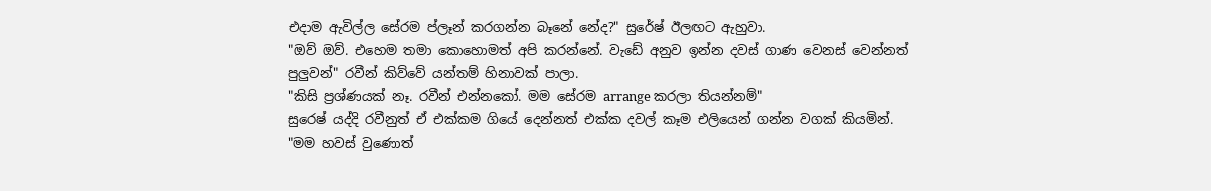එදාම ඇවිල්ල සේරම ප්ලෑන් කරගන්න බෑනේ නේද?" සුරේෂ් ඊලඟට ඇහුවා.
"ඔව් ඔව්. එහෙම තමා කොහොමත් අපි කරන්නේ. වැඩේ අනුව ඉන්න දවස් ගාණ වෙනස් වෙන්නත් පුලුවන්" රවීන් කිව්වේ යන්තම් හිනාවක් පාලා.
"කිසි ප්‍රශ්ණයක් නෑ. රවීන් එන්නකෝ. මම සේරම arrange කරලා තියන්නම්"
සුරෙෂ් යද්දි රවීනුත් ඒ එක්කම ගියේ දෙන්නත් එක්ක දවල් කෑම එලියෙන් ගන්න වගක් කියමින්.
"මම හවස් වුණොත්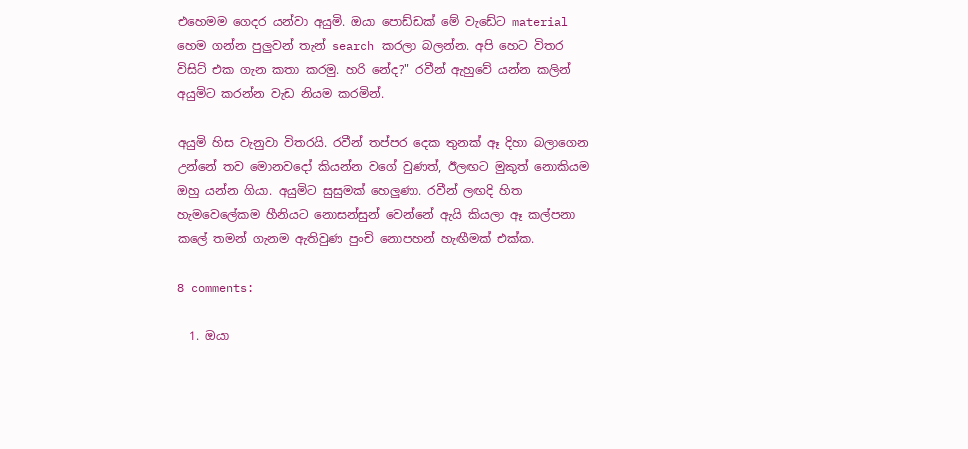එහෙමම ගෙදර යන්වා අයුමි. ඔයා පොඩ්ඩක් මේ වැඩේට material හෙම ගන්න පුලුවන් තැන් search කරලා බලන්න. අපි හෙට විතර විසිට් එක ගැන කතා කරමු. හරි නේද?" රවීන් ඇහුවේ යන්න කලින් අයුමිට කරන්න වැඩ නියම කරමින්.

අයුමි හිස වැනුවා විතරයි. රවීන් තප්පර දෙක තුනක් ඈ දිහා බලාගෙන උන්නේ තව මොනවදෝ කියන්න වගේ වුණත්, ඊලඟට මුකුත් නොකියම ඔහු යන්න ගියා. අයුමිට සුසුමක් හෙලුණා. රවීන් ලඟදි හිත හැමවෙලේකම හීනියට නොසන්සුන් වෙන්නේ ඇයි කියලා ඈ කල්පනා කලේ තමන් ගැනම ඇතිවුණ පුංචි නොපහන් හැඟීමක් එක්ක.

8 comments:

  1. ඔයා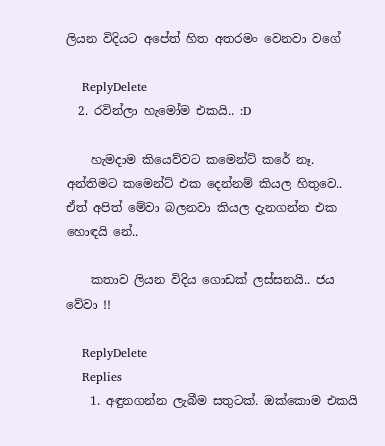ලියන විදියට අපේත් හිත අතරමං වෙනවා වගේ

    ReplyDelete
  2. රවින්ලා හැමෝම එකයි.. :D

    හැමදාම කියෙව්වට කමෙන්ට් කරේ නෑ. අන්තිමට කමෙන්ට් එක දෙන්නම් කියල හිතුවෙ.. ඒත් අපිත් මේවා බලනවා කියල දැනගන්න එක හොඳයි නේ..

    කතාව ලියන විදිය ගොඩක් ලස්සනයි.. ජය වේවා !!

    ReplyDelete
    Replies
    1. අඳුනගන්න ලැබීම සතුටක්. ඔක්කොම එකයි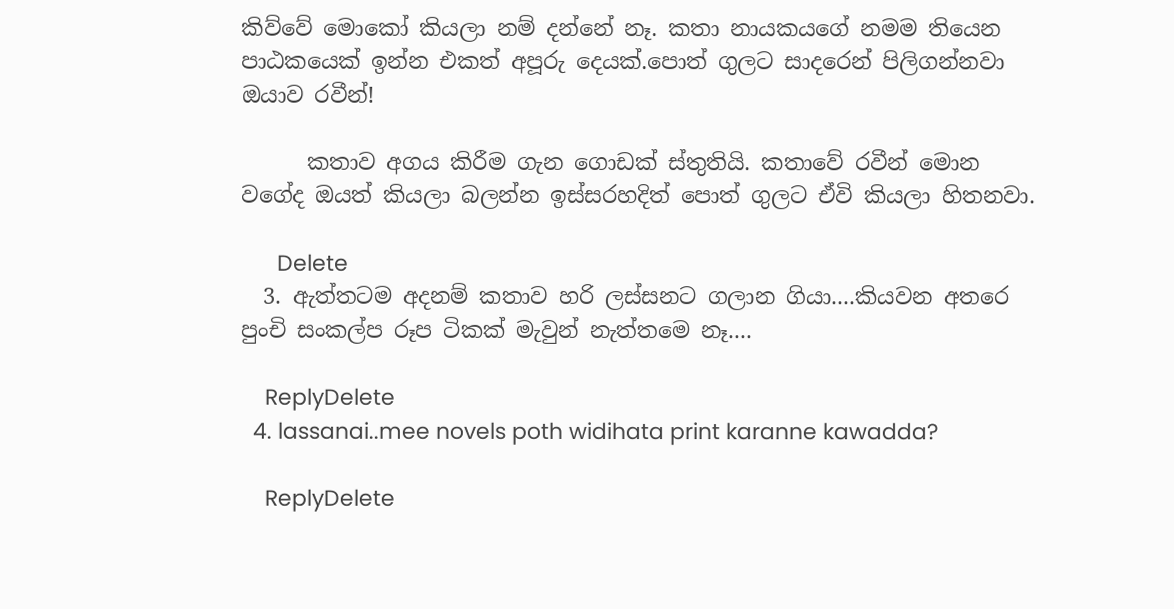කිව්වේ මොකෝ කියලා නම් දන්නේ නෑ. කතා නායකයගේ නමම තියෙන පාඨකයෙක් ඉන්න එකත් අපූරු දෙයක්.පොත් ගුලට සාදරෙන් පිලිගන්නවා ඔයාව රවීන්!

      කතාව අගය කිරීම ගැන ගොඩක් ස්තුතියි. කතාවේ රවීන් මොන වගේද ඔයත් කියලා බලන්න ඉස්සරහදිත් පොත් ගුලට ඒවි කියලා හිතනවා.

      Delete
  3. ඇත්තටම අදනම් කතාව හරි ලස්සනට ගලාන ගියා....කියවන අතරෙ පුංචි සංකල්ප රූප ටිකක් මැවුන් නැත්තමෙ නෑ....

    ReplyDelete
  4. lassanai..mee novels poth widihata print karanne kawadda?

    ReplyDelete